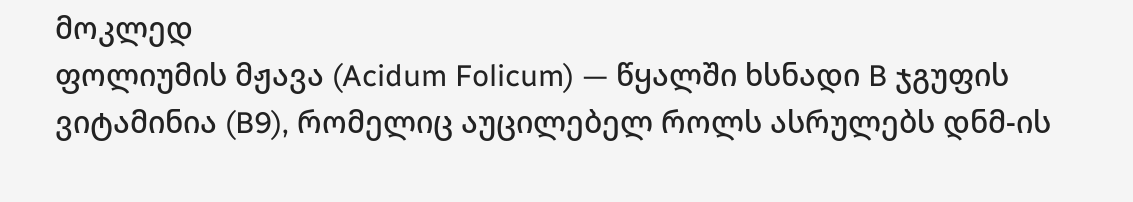მოკლედ
ფოლიუმის მჟავა (Acidum Folicum) — წყალში ხსნადი B ჯგუფის ვიტამინია (B9), რომელიც აუცილებელ როლს ასრულებს დნმ-ის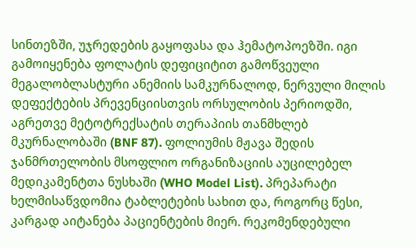სინთეზში, უჯრედების გაყოფასა და ჰემატოპოეზში. იგი გამოიყენება ფოლატის დეფიციტით გამოწვეული მეგალობლასტური ანემიის სამკურნალოდ, ნერვული მილის დეფექტების პრევენციისთვის ორსულობის პერიოდში, აგრეთვე მეტოტრექსატის თერაპიის თანმხლებ მკურნალობაში (BNF 87). ფოლიუმის მჟავა შედის ჯანმრთელობის მსოფლიო ორგანიზაციის აუცილებელ მედიკამენტთა ნუსხაში (WHO Model List). პრეპარატი ხელმისაწვდომია ტაბლეტების სახით და, როგორც წესი, კარგად აიტანება პაციენტების მიერ. რეკომენდებული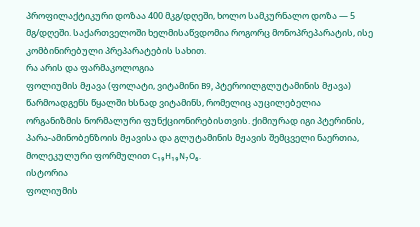პროფილაქტიკური დოზაა 400 მკგ/დღეში, ხოლო სამკურნალო დოზა — 5 მგ/დღეში. საქართველოში ხელმისაწვდომია როგორც მონოპრეპარატის, ისე კომბინირებული პრეპარატების სახით.
რა არის და ფარმაკოლოგია
ფოლიუმის მჟავა (ფოლატი, ვიტამინი B9, პტეროილგლუტამინის მჟავა) წარმოადგენს წყალში ხსნად ვიტამინს, რომელიც აუცილებელია ორგანიზმის ნორმალური ფუნქციონირებისთვის. ქიმიურად იგი პტერინის, პარა-ამინობენზოის მჟავისა და გლუტამინის მჟავის შემცველი ნაერთია, მოლეკულური ფორმულით C₁₉H₁₉N₇O₆.
ისტორია
ფოლიუმის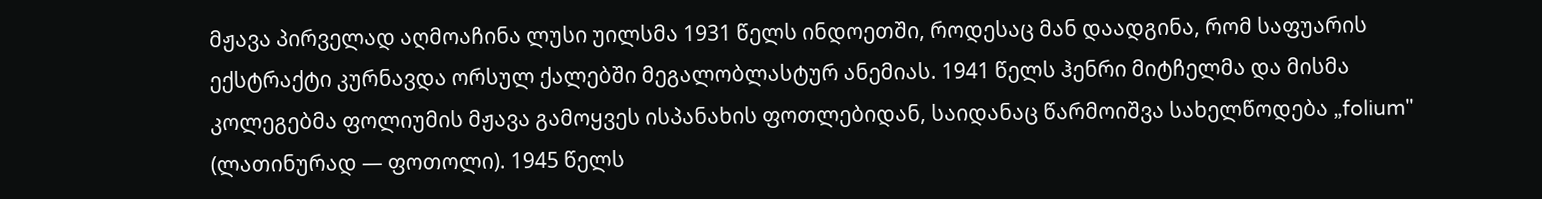მჟავა პირველად აღმოაჩინა ლუსი უილსმა 1931 წელს ინდოეთში, როდესაც მან დაადგინა, რომ საფუარის ექსტრაქტი კურნავდა ორსულ ქალებში მეგალობლასტურ ანემიას. 1941 წელს ჰენრი მიტჩელმა და მისმა კოლეგებმა ფოლიუმის მჟავა გამოყვეს ისპანახის ფოთლებიდან, საიდანაც წარმოიშვა სახელწოდება „folium" (ლათინურად — ფოთოლი). 1945 წელს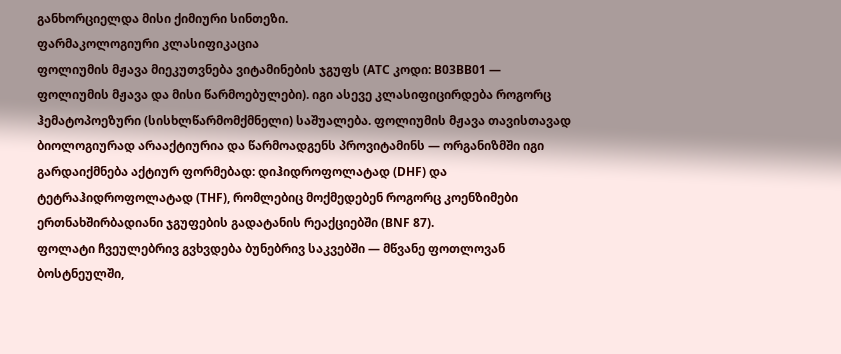განხორციელდა მისი ქიმიური სინთეზი.
ფარმაკოლოგიური კლასიფიკაცია
ფოლიუმის მჟავა მიეკუთვნება ვიტამინების ჯგუფს (ATC კოდი: B03BB01 — ფოლიუმის მჟავა და მისი წარმოებულები). იგი ასევე კლასიფიცირდება როგორც ჰემატოპოეზური (სისხლწარმომქმნელი) საშუალება. ფოლიუმის მჟავა თავისთავად ბიოლოგიურად არააქტიურია და წარმოადგენს პროვიტამინს — ორგანიზმში იგი გარდაიქმნება აქტიურ ფორმებად: დიჰიდროფოლატად (DHF) და ტეტრაჰიდროფოლატად (THF), რომლებიც მოქმედებენ როგორც კოენზიმები ერთნახშირბადიანი ჯგუფების გადატანის რეაქციებში (BNF 87).
ფოლატი ჩვეულებრივ გვხვდება ბუნებრივ საკვებში — მწვანე ფოთლოვან ბოსტნეულში,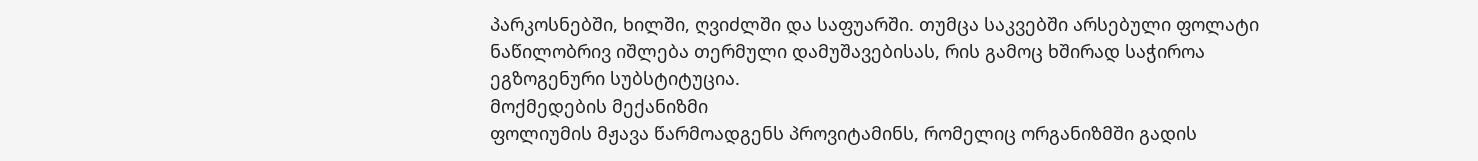პარკოსნებში, ხილში, ღვიძლში და საფუარში. თუმცა საკვებში არსებული ფოლატი ნაწილობრივ იშლება თერმული დამუშავებისას, რის გამოც ხშირად საჭიროა ეგზოგენური სუბსტიტუცია.
მოქმედების მექანიზმი
ფოლიუმის მჟავა წარმოადგენს პროვიტამინს, რომელიც ორგანიზმში გადის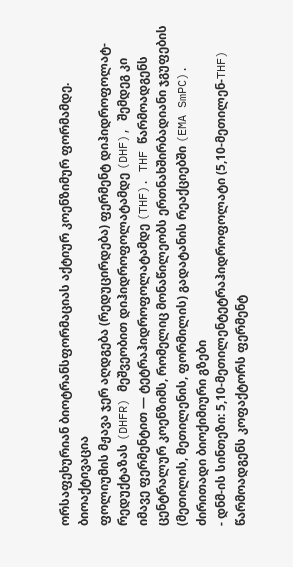ორსაფეხურიან ბიოტრანსფორმაციას აქტიურ კოენზიმურ ფორმამდე.
ბიოაქტივაცია
ფოლიუმის მჟავა ჯერ აღდგება (რედუცირდება) ფერმენტ დიჰიდროფოლატ-რედუქტაზას (DHFR) მეშვეობით დიჰიდროფოლატამდე (DHF), შემდეგ კი იმავე ფერმენტით — ტეტრაჰიდროფოლატამდე (THF). THF წარმოადგენს ცენტრალურ კოენზიმს, რომელიც მონაწილეობს ერთნახშირბადიანი ჯგუფების (მეთილის, მეთილენის, ფორმილის) გადატანის რეაქციებში (EMA SmPC).
ძირითადი ბიოქიმიური გზები
- დნმ-ის სინთეზი: 5,10-მეთილენტეტრაჰიდროფოლატი (5,10-მეთილენ-THF) წარმოადგენს კოფაქტორს ფერმენტ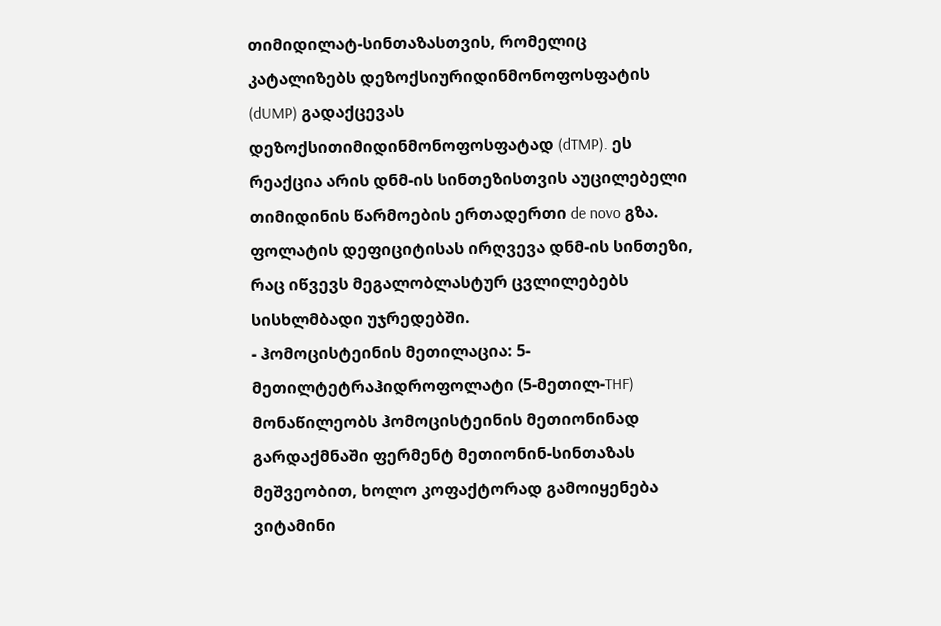თიმიდილატ-სინთაზასთვის, რომელიც კატალიზებს დეზოქსიურიდინმონოფოსფატის (dUMP) გადაქცევას დეზოქსითიმიდინმონოფოსფატად (dTMP). ეს რეაქცია არის დნმ-ის სინთეზისთვის აუცილებელი თიმიდინის წარმოების ერთადერთი de novo გზა. ფოლატის დეფიციტისას ირღვევა დნმ-ის სინთეზი, რაც იწვევს მეგალობლასტურ ცვლილებებს სისხლმბადი უჯრედებში.
- ჰომოცისტეინის მეთილაცია: 5-მეთილტეტრაჰიდროფოლატი (5-მეთილ-THF) მონაწილეობს ჰომოცისტეინის მეთიონინად გარდაქმნაში ფერმენტ მეთიონინ-სინთაზას მეშვეობით, ხოლო კოფაქტორად გამოიყენება ვიტამინი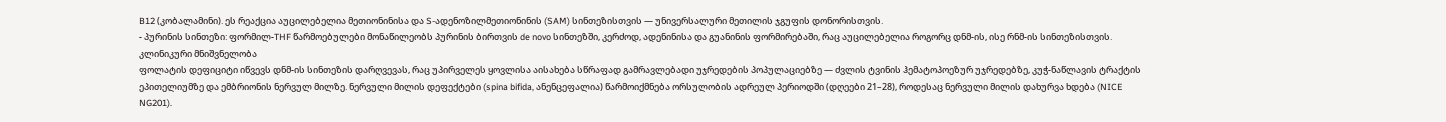B12 (კობალამინი). ეს რეაქცია აუცილებელია მეთიონინისა და S-ადენოზილმეთიონინის (SAM) სინთეზისთვის — უნივერსალური მეთილის ჯგუფის დონორისთვის.
- პურინის სინთეზი: ფორმილ-THF წარმოებულები მონაწილეობს პურინის ბირთვის de novo სინთეზში, კერძოდ, ადენინისა და გუანინის ფორმირებაში, რაც აუცილებელია როგორც დნმ-ის, ისე რნმ-ის სინთეზისთვის.
კლინიკური მნიშვნელობა
ფოლატის დეფიციტი იწვევს დნმ-ის სინთეზის დარღვევას, რაც უპირველეს ყოვლისა აისახება სწრაფად გამრავლებადი უჯრედების პოპულაციებზე — ძვლის ტვინის ჰემატოპოეზურ უჯრედებზე, კუჭ-ნაწლავის ტრაქტის ეპითელიუმზე და ემბრიონის ნერვულ მილზე. ნერვული მილის დეფექტები (spina bifida, ანენცეფალია) წარმოიქმნება ორსულობის ადრეულ პერიოდში (დღეები 21–28), როდესაც ნერვული მილის დახურვა ხდება (NICE NG201).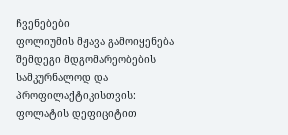ჩვენებები
ფოლიუმის მჟავა გამოიყენება შემდეგი მდგომარეობების სამკურნალოდ და პროფილაქტიკისთვის:
ფოლატის დეფიციტით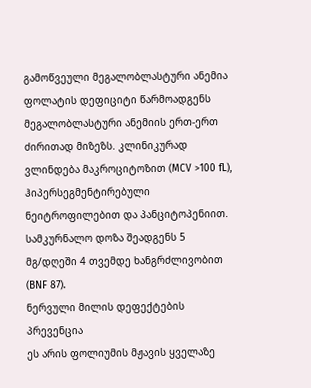გამოწვეული მეგალობლასტური ანემია
ფოლატის დეფიციტი წარმოადგენს მეგალობლასტური ანემიის ერთ-ერთ ძირითად მიზეზს. კლინიკურად ვლინდება მაკროციტოზით (MCV >100 fL), ჰიპერსეგმენტირებული ნეიტროფილებით და პანციტოპენიით. სამკურნალო დოზა შეადგენს 5 მგ/დღეში 4 თვემდე ხანგრძლივობით (BNF 87).
ნერვული მილის დეფექტების პრევენცია
ეს არის ფოლიუმის მჟავის ყველაზე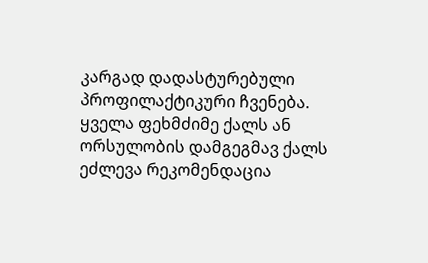კარგად დადასტურებული პროფილაქტიკური ჩვენება. ყველა ფეხმძიმე ქალს ან ორსულობის დამგეგმავ ქალს ეძლევა რეკომენდაცია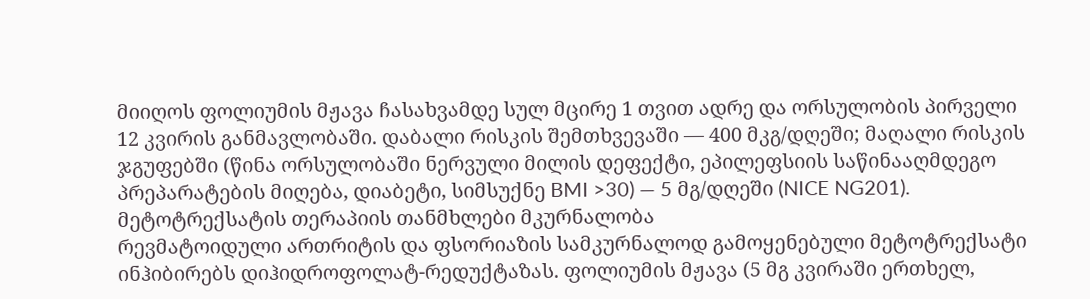მიიღოს ფოლიუმის მჟავა ჩასახვამდე სულ მცირე 1 თვით ადრე და ორსულობის პირველი 12 კვირის განმავლობაში. დაბალი რისკის შემთხვევაში — 400 მკგ/დღეში; მაღალი რისკის ჯგუფებში (წინა ორსულობაში ნერვული მილის დეფექტი, ეპილეფსიის საწინააღმდეგო პრეპარატების მიღება, დიაბეტი, სიმსუქნე BMI >30) — 5 მგ/დღეში (NICE NG201).
მეტოტრექსატის თერაპიის თანმხლები მკურნალობა
რევმატოიდული ართრიტის და ფსორიაზის სამკურნალოდ გამოყენებული მეტოტრექსატი ინჰიბირებს დიჰიდროფოლატ-რედუქტაზას. ფოლიუმის მჟავა (5 მგ კვირაში ერთხელ,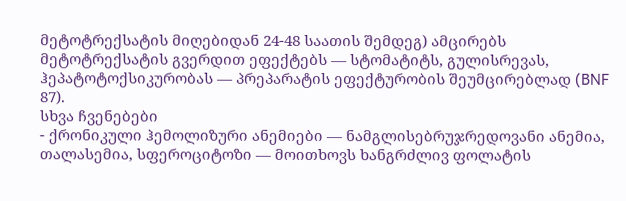მეტოტრექსატის მიღებიდან 24-48 საათის შემდეგ) ამცირებს მეტოტრექსატის გვერდით ეფექტებს — სტომატიტს, გულისრევას, ჰეპატოტოქსიკურობას — პრეპარატის ეფექტურობის შეუმცირებლად (BNF 87).
სხვა ჩვენებები
- ქრონიკული ჰემოლიზური ანემიები — ნამგლისებრუჯრედოვანი ანემია, თალასემია, სფეროციტოზი — მოითხოვს ხანგრძლივ ფოლატის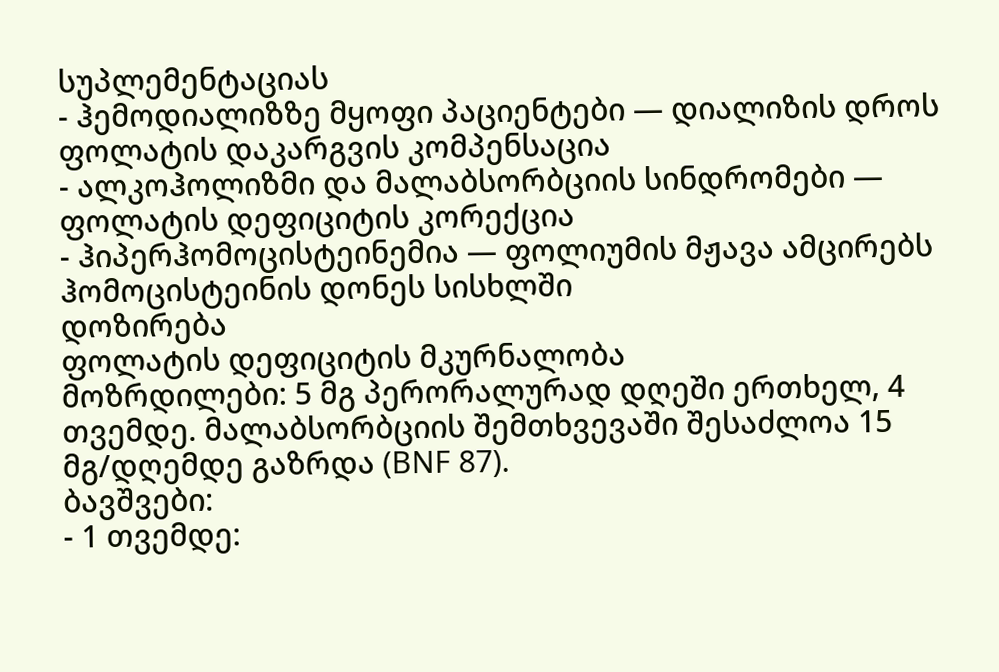სუპლემენტაციას
- ჰემოდიალიზზე მყოფი პაციენტები — დიალიზის დროს ფოლატის დაკარგვის კომპენსაცია
- ალკოჰოლიზმი და მალაბსორბციის სინდრომები — ფოლატის დეფიციტის კორექცია
- ჰიპერჰომოცისტეინემია — ფოლიუმის მჟავა ამცირებს ჰომოცისტეინის დონეს სისხლში
დოზირება
ფოლატის დეფიციტის მკურნალობა
მოზრდილები: 5 მგ პერორალურად დღეში ერთხელ, 4 თვემდე. მალაბსორბციის შემთხვევაში შესაძლოა 15 მგ/დღემდე გაზრდა (BNF 87).
ბავშვები:
- 1 თვემდე: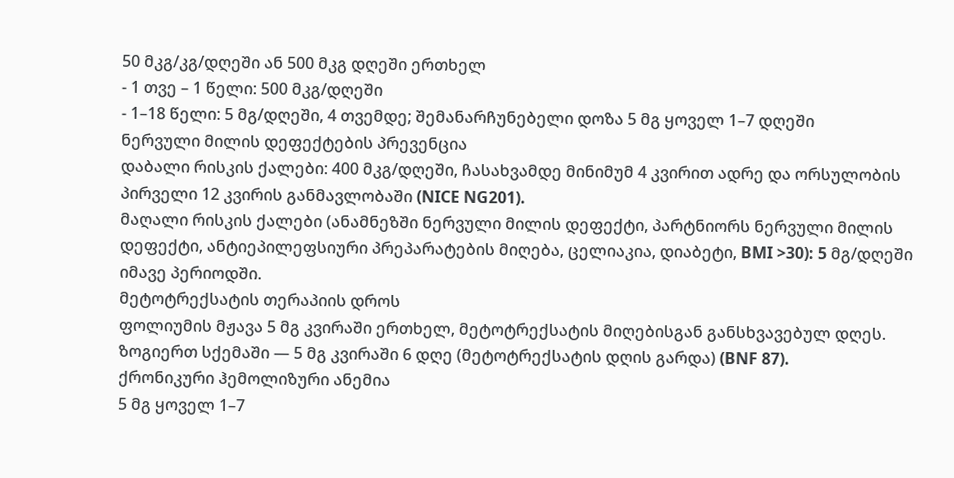50 მკგ/კგ/დღეში ან 500 მკგ დღეში ერთხელ
- 1 თვე – 1 წელი: 500 მკგ/დღეში
- 1–18 წელი: 5 მგ/დღეში, 4 თვემდე; შემანარჩუნებელი დოზა 5 მგ ყოველ 1–7 დღეში
ნერვული მილის დეფექტების პრევენცია
დაბალი რისკის ქალები: 400 მკგ/დღეში, ჩასახვამდე მინიმუმ 4 კვირით ადრე და ორსულობის პირველი 12 კვირის განმავლობაში (NICE NG201).
მაღალი რისკის ქალები (ანამნეზში ნერვული მილის დეფექტი, პარტნიორს ნერვული მილის დეფექტი, ანტიეპილეფსიური პრეპარატების მიღება, ცელიაკია, დიაბეტი, BMI >30): 5 მგ/დღეში იმავე პერიოდში.
მეტოტრექსატის თერაპიის დროს
ფოლიუმის მჟავა 5 მგ კვირაში ერთხელ, მეტოტრექსატის მიღებისგან განსხვავებულ დღეს. ზოგიერთ სქემაში — 5 მგ კვირაში 6 დღე (მეტოტრექსატის დღის გარდა) (BNF 87).
ქრონიკური ჰემოლიზური ანემია
5 მგ ყოველ 1–7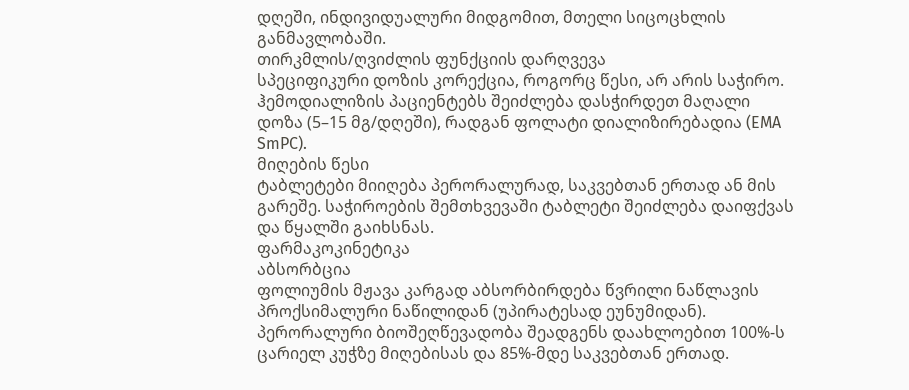დღეში, ინდივიდუალური მიდგომით, მთელი სიცოცხლის განმავლობაში.
თირკმლის/ღვიძლის ფუნქციის დარღვევა
სპეციფიკური დოზის კორექცია, როგორც წესი, არ არის საჭირო. ჰემოდიალიზის პაციენტებს შეიძლება დასჭირდეთ მაღალი დოზა (5–15 მგ/დღეში), რადგან ფოლატი დიალიზირებადია (EMA SmPC).
მიღების წესი
ტაბლეტები მიიღება პერორალურად, საკვებთან ერთად ან მის გარეშე. საჭიროების შემთხვევაში ტაბლეტი შეიძლება დაიფქვას და წყალში გაიხსნას.
ფარმაკოკინეტიკა
აბსორბცია
ფოლიუმის მჟავა კარგად აბსორბირდება წვრილი ნაწლავის პროქსიმალური ნაწილიდან (უპირატესად ეუნუმიდან). პერორალური ბიოშეღწევადობა შეადგენს დაახლოებით 100%-ს ცარიელ კუჭზე მიღებისას და 85%-მდე საკვებთან ერთად.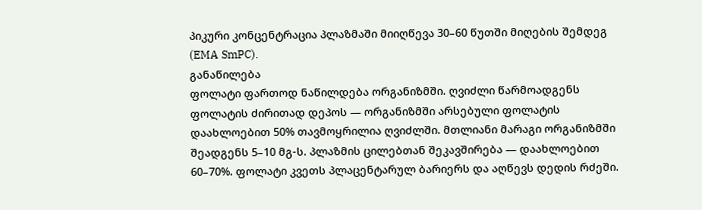პიკური კონცენტრაცია პლაზმაში მიიღწევა 30–60 წუთში მიღების შემდეგ (EMA SmPC).
განაწილება
ფოლატი ფართოდ ნაწილდება ორგანიზმში. ღვიძლი წარმოადგენს ფოლატის ძირითად დეპოს — ორგანიზმში არსებული ფოლატის დაახლოებით 50% თავმოყრილია ღვიძლში. მთლიანი მარაგი ორგანიზმში შეადგენს 5–10 მგ-ს. პლაზმის ცილებთან შეკავშირება — დაახლოებით 60–70%. ფოლატი კვეთს პლაცენტარულ ბარიერს და აღწევს დედის რძეში.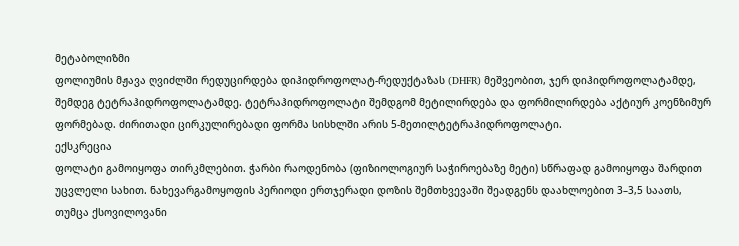მეტაბოლიზმი
ფოლიუმის მჟავა ღვიძლში რედუცირდება დიჰიდროფოლატ-რედუქტაზას (DHFR) მეშვეობით, ჯერ დიჰიდროფოლატამდე, შემდეგ ტეტრაჰიდროფოლატამდე. ტეტრაჰიდროფოლატი შემდგომ მეტილირდება და ფორმილირდება აქტიურ კოენზიმურ ფორმებად. ძირითადი ცირკულირებადი ფორმა სისხლში არის 5-მეთილტეტრაჰიდროფოლატი.
ექსკრეცია
ფოლატი გამოიყოფა თირკმლებით. ჭარბი რაოდენობა (ფიზიოლოგიურ საჭიროებაზე მეტი) სწრაფად გამოიყოფა შარდით უცვლელი სახით. ნახევარგამოყოფის პერიოდი ერთჯერადი დოზის შემთხვევაში შეადგენს დაახლოებით 3–3,5 საათს, თუმცა ქსოვილოვანი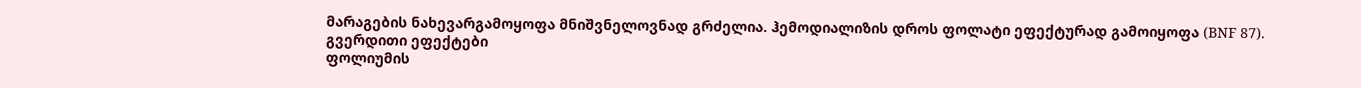მარაგების ნახევარგამოყოფა მნიშვნელოვნად გრძელია. ჰემოდიალიზის დროს ფოლატი ეფექტურად გამოიყოფა (BNF 87).
გვერდითი ეფექტები
ფოლიუმის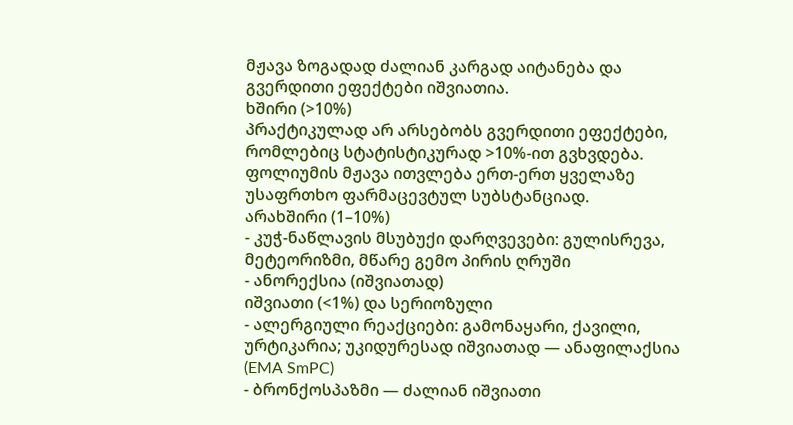მჟავა ზოგადად ძალიან კარგად აიტანება და გვერდითი ეფექტები იშვიათია.
ხშირი (>10%)
პრაქტიკულად არ არსებობს გვერდითი ეფექტები, რომლებიც სტატისტიკურად >10%-ით გვხვდება. ფოლიუმის მჟავა ითვლება ერთ-ერთ ყველაზე უსაფრთხო ფარმაცევტულ სუბსტანციად.
არახშირი (1–10%)
- კუჭ-ნაწლავის მსუბუქი დარღვევები: გულისრევა, მეტეორიზმი, მწარე გემო პირის ღრუში
- ანორექსია (იშვიათად)
იშვიათი (<1%) და სერიოზული
- ალერგიული რეაქციები: გამონაყარი, ქავილი, ურტიკარია; უკიდურესად იშვიათად — ანაფილაქსია (EMA SmPC)
- ბრონქოსპაზმი — ძალიან იშვიათი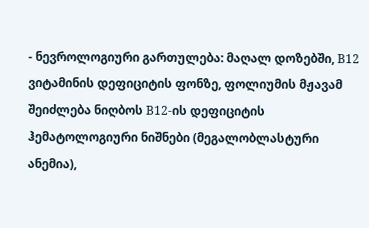- ნევროლოგიური გართულება: მაღალ დოზებში, B12 ვიტამინის დეფიციტის ფონზე, ფოლიუმის მჟავამ შეიძლება ნიღბოს B12-ის დეფიციტის ჰემატოლოგიური ნიშნები (მეგალობლასტური ანემია),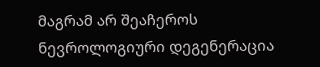მაგრამ არ შეაჩეროს ნევროლოგიური დეგენერაცია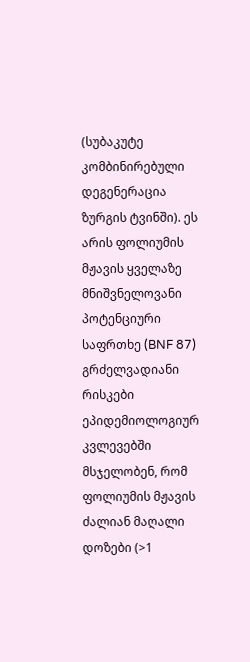(სუბაკუტე კომბინირებული დეგენერაცია ზურგის ტვინში). ეს არის ფოლიუმის მჟავის ყველაზე მნიშვნელოვანი პოტენციური საფრთხე (BNF 87)
გრძელვადიანი რისკები
ეპიდემიოლოგიურ კვლევებში მსჯელობენ, რომ ფოლიუმის მჟავის ძალიან მაღალი დოზები (>1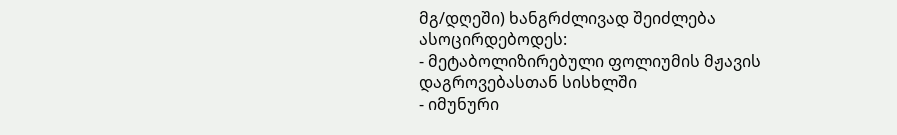მგ/დღეში) ხანგრძლივად შეიძლება ასოცირდებოდეს:
- მეტაბოლიზირებული ფოლიუმის მჟავის დაგროვებასთან სისხლში
- იმუნური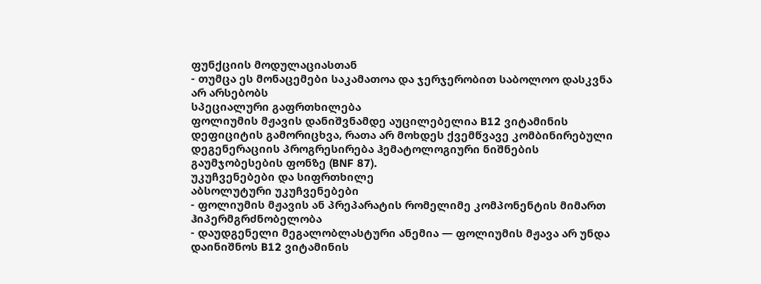ფუნქციის მოდულაციასთან
- თუმცა ეს მონაცემები საკამათოა და ჯერჯერობით საბოლოო დასკვნა არ არსებობს
სპეციალური გაფრთხილება
ფოლიუმის მჟავის დანიშვნამდე აუცილებელია B12 ვიტამინის დეფიციტის გამორიცხვა, რათა არ მოხდეს ქვემწვავე კომბინირებული დეგენერაციის პროგრესირება ჰემატოლოგიური ნიშნების გაუმჯობესების ფონზე (BNF 87).
უკუჩვენებები და სიფრთხილე
აბსოლუტური უკუჩვენებები
- ფოლიუმის მჟავის ან პრეპარატის რომელიმე კომპონენტის მიმართ ჰიპერმგრძნობელობა
- დაუდგენელი მეგალობლასტური ანემია — ფოლიუმის მჟავა არ უნდა დაინიშნოს B12 ვიტამინის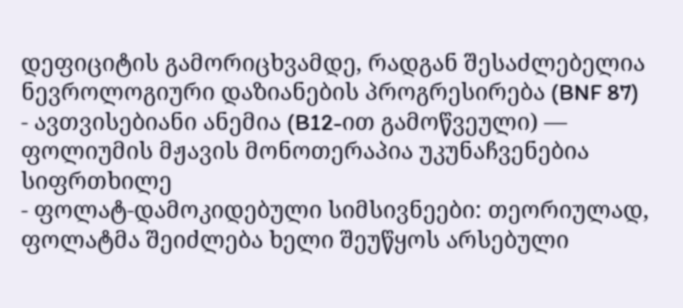დეფიციტის გამორიცხვამდე, რადგან შესაძლებელია ნევროლოგიური დაზიანების პროგრესირება (BNF 87)
- ავთვისებიანი ანემია (B12-ით გამოწვეული) — ფოლიუმის მჟავის მონოთერაპია უკუნაჩვენებია
სიფრთხილე
- ფოლატ-დამოკიდებული სიმსივნეები: თეორიულად, ფოლატმა შეიძლება ხელი შეუწყოს არსებული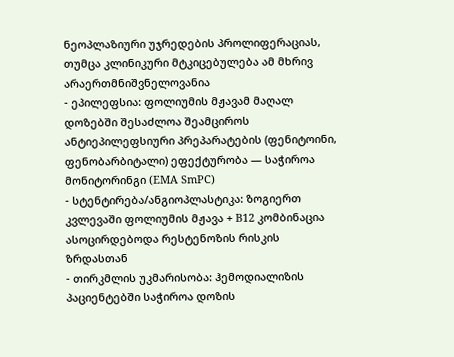ნეოპლაზიური უჯრედების პროლიფერაციას, თუმცა კლინიკური მტკიცებულება ამ მხრივ არაერთმნიშვნელოვანია
- ეპილეფსია: ფოლიუმის მჟავამ მაღალ დოზებში შესაძლოა შეამციროს ანტიეპილეფსიური პრეპარატების (ფენიტოინი, ფენობარბიტალი) ეფექტურობა — საჭიროა მონიტორინგი (EMA SmPC)
- სტენტირება/ანგიოპლასტიკა: ზოგიერთ კვლევაში ფოლიუმის მჟავა + B12 კომბინაცია ასოცირდებოდა რესტენოზის რისკის ზრდასთან
- თირკმლის უკმარისობა: ჰემოდიალიზის პაციენტებში საჭიროა დოზის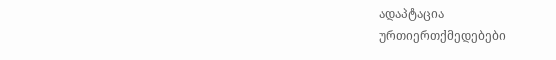ადაპტაცია
ურთიერთქმედებები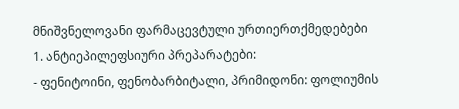მნიშვნელოვანი ფარმაცევტული ურთიერთქმედებები
1. ანტიეპილეფსიური პრეპარატები:
- ფენიტოინი, ფენობარბიტალი, პრიმიდონი: ფოლიუმის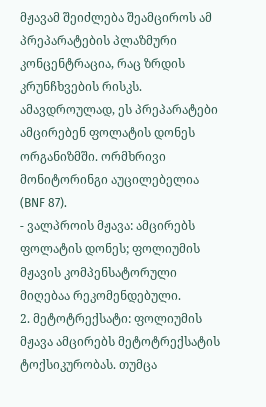მჟავამ შეიძლება შეამციროს ამ პრეპარატების პლაზმური კონცენტრაცია, რაც ზრდის კრუნჩხვების რისკს. ამავდროულად, ეს პრეპარატები ამცირებენ ფოლატის დონეს ორგანიზმში. ორმხრივი მონიტორინგი აუცილებელია (BNF 87).
- ვალპროის მჟავა: ამცირებს ფოლატის დონეს; ფოლიუმის მჟავის კომპენსატორული მიღებაა რეკომენდებული.
2. მეტოტრექსატი: ფოლიუმის მჟავა ამცირებს მეტოტრექსატის ტოქსიკურობას. თუმცა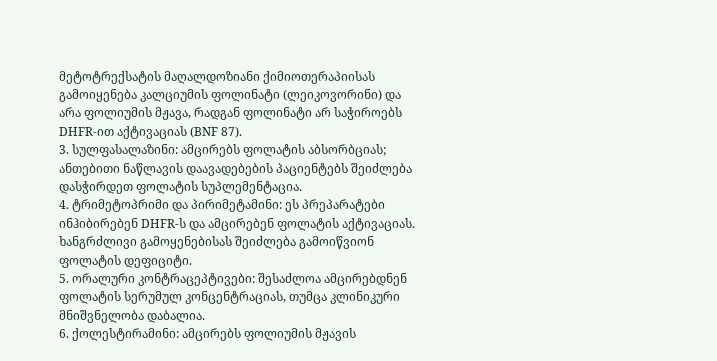მეტოტრექსატის მაღალდოზიანი ქიმიოთერაპიისას გამოიყენება კალციუმის ფოლინატი (ლეიკოვორინი) და არა ფოლიუმის მჟავა, რადგან ფოლინატი არ საჭიროებს DHFR-ით აქტივაციას (BNF 87).
3. სულფასალაზინი: ამცირებს ფოლატის აბსორბციას; ანთებითი ნაწლავის დაავადებების პაციენტებს შეიძლება დასჭირდეთ ფოლატის სუპლემენტაცია.
4. ტრიმეტოპრიმი და პირიმეტამინი: ეს პრეპარატები ინჰიბირებენ DHFR-ს და ამცირებენ ფოლატის აქტივაციას. ხანგრძლივი გამოყენებისას შეიძლება გამოიწვიონ ფოლატის დეფიციტი.
5. ორალური კონტრაცეპტივები: შესაძლოა ამცირებდნენ ფოლატის სერუმულ კონცენტრაციას, თუმცა კლინიკური მნიშვნელობა დაბალია.
6. ქოლესტირამინი: ამცირებს ფოლიუმის მჟავის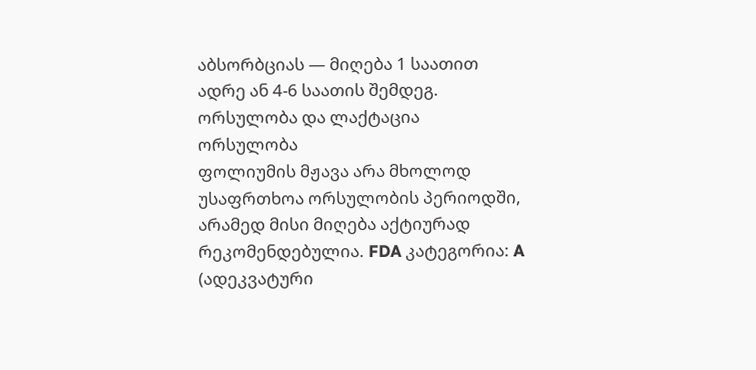აბსორბციას — მიღება 1 საათით ადრე ან 4-6 საათის შემდეგ.
ორსულობა და ლაქტაცია
ორსულობა
ფოლიუმის მჟავა არა მხოლოდ უსაფრთხოა ორსულობის პერიოდში, არამედ მისი მიღება აქტიურად რეკომენდებულია. FDA კატეგორია: A (ადეკვატური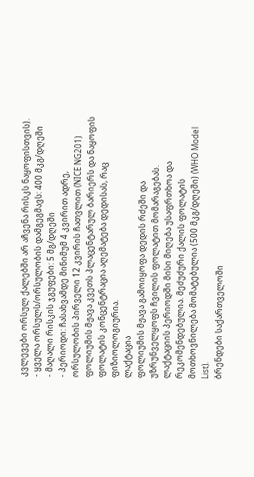კვლევები ორსულ ქალებში არ აჩვენა რისკს ნაყოფისთვის).
- ყველა ორსულს/ორსულობის დამგეგმავს: 400 მკგ/დღეში
- მაღალი რისკის ჯგუფები: 5 მგ/დღეში
- პერიოდი: ჩასახვამდე მინიმუმ 4 კვირით ადრე, ორსულობის პირველი 12 კვირის ჩათვლით (NICE NG201)
ფოლიუმის მჟავა კვეთს პლაცენტარულ ბარიერს და ნაყოფის ფოლატის კონცენტრაცია აღემატება დედისას, რაც ფიზიოლოგიურია.
ლაქტაცია
ფოლიუმის მჟავა გამოიყოფა დედის რძეში და უზრუნველყოფს ჩვილის ფოლატით მომარაგებას. ლაქტაციის პერიოდში მისი მიღება უსაფრთხოა და რეკომენდებულია. მეძუძური ქალის ფოლატის მოთხოვნილება მომატებულია (500 მკგ/დღეში) (WHO Model List).
ბრენდები საქართველოში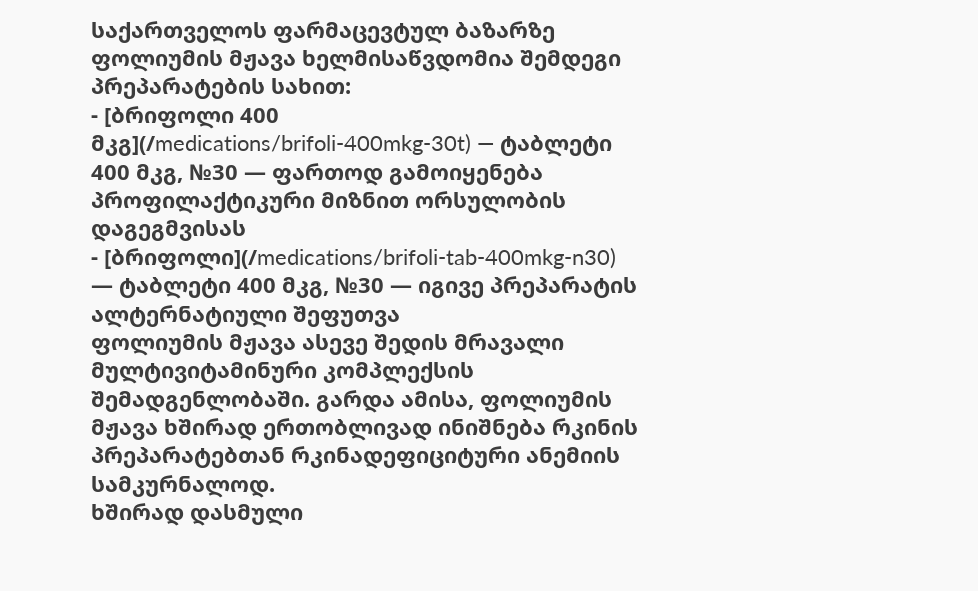საქართველოს ფარმაცევტულ ბაზარზე ფოლიუმის მჟავა ხელმისაწვდომია შემდეგი პრეპარატების სახით:
- [ბრიფოლი 400 მკგ](/medications/brifoli-400mkg-30t) — ტაბლეტი 400 მკგ, №30 — ფართოდ გამოიყენება პროფილაქტიკური მიზნით ორსულობის დაგეგმვისას
- [ბრიფოლი](/medications/brifoli-tab-400mkg-n30) — ტაბლეტი 400 მკგ, №30 — იგივე პრეპარატის ალტერნატიული შეფუთვა
ფოლიუმის მჟავა ასევე შედის მრავალი მულტივიტამინური კომპლექსის შემადგენლობაში. გარდა ამისა, ფოლიუმის მჟავა ხშირად ერთობლივად ინიშნება რკინის პრეპარატებთან რკინადეფიციტური ანემიის სამკურნალოდ.
ხშირად დასმული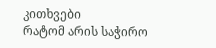კითხვები
რატომ არის საჭირო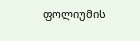ფოლიუმის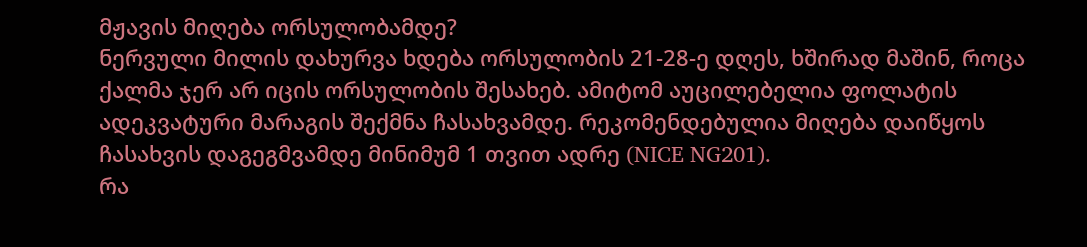მჟავის მიღება ორსულობამდე?
ნერვული მილის დახურვა ხდება ორსულობის 21-28-ე დღეს, ხშირად მაშინ, როცა ქალმა ჯერ არ იცის ორსულობის შესახებ. ამიტომ აუცილებელია ფოლატის ადეკვატური მარაგის შექმნა ჩასახვამდე. რეკომენდებულია მიღება დაიწყოს ჩასახვის დაგეგმვამდე მინიმუმ 1 თვით ადრე (NICE NG201).
რა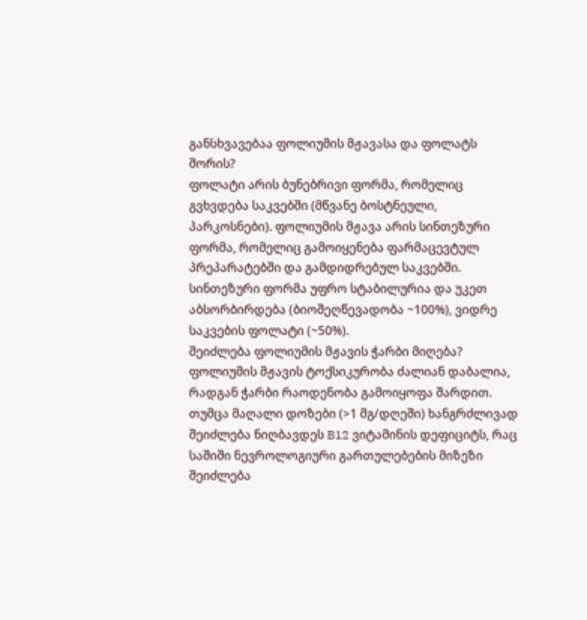განსხვავებაა ფოლიუმის მჟავასა და ფოლატს შორის?
ფოლატი არის ბუნებრივი ფორმა, რომელიც გვხვდება საკვებში (მწვანე ბოსტნეული, პარკოსნები). ფოლიუმის მჟავა არის სინთეზური ფორმა, რომელიც გამოიყენება ფარმაცევტულ პრეპარატებში და გამდიდრებულ საკვებში. სინთეზური ფორმა უფრო სტაბილურია და უკეთ აბსორბირდება (ბიოშეღწევადობა ~100%), ვიდრე საკვების ფოლატი (~50%).
შეიძლება ფოლიუმის მჟავის ჭარბი მიღება?
ფოლიუმის მჟავის ტოქსიკურობა ძალიან დაბალია, რადგან ჭარბი რაოდენობა გამოიყოფა შარდით. თუმცა მაღალი დოზები (>1 მგ/დღეში) ხანგრძლივად შეიძლება ნიღბავდეს B12 ვიტამინის დეფიციტს, რაც საშიში ნევროლოგიური გართულებების მიზეზი შეიძლება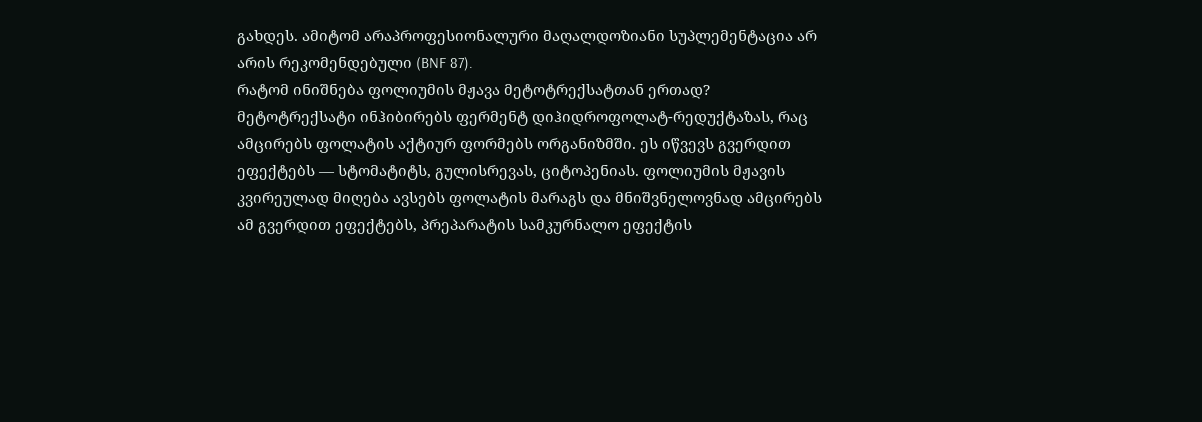გახდეს. ამიტომ არაპროფესიონალური მაღალდოზიანი სუპლემენტაცია არ არის რეკომენდებული (BNF 87).
რატომ ინიშნება ფოლიუმის მჟავა მეტოტრექსატთან ერთად?
მეტოტრექსატი ინჰიბირებს ფერმენტ დიჰიდროფოლატ-რედუქტაზას, რაც ამცირებს ფოლატის აქტიურ ფორმებს ორგანიზმში. ეს იწვევს გვერდით ეფექტებს — სტომატიტს, გულისრევას, ციტოპენიას. ფოლიუმის მჟავის კვირეულად მიღება ავსებს ფოლატის მარაგს და მნიშვნელოვნად ამცირებს ამ გვერდით ეფექტებს, პრეპარატის სამკურნალო ეფექტის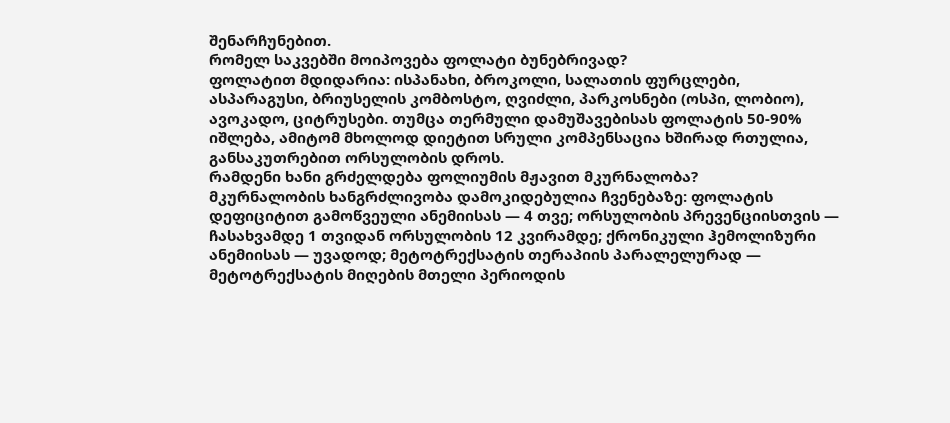შენარჩუნებით.
რომელ საკვებში მოიპოვება ფოლატი ბუნებრივად?
ფოლატით მდიდარია: ისპანახი, ბროკოლი, სალათის ფურცლები, ასპარაგუსი, ბრიუსელის კომბოსტო, ღვიძლი, პარკოსნები (ოსპი, ლობიო), ავოკადო, ციტრუსები. თუმცა თერმული დამუშავებისას ფოლატის 50-90% იშლება, ამიტომ მხოლოდ დიეტით სრული კომპენსაცია ხშირად რთულია, განსაკუთრებით ორსულობის დროს.
რამდენი ხანი გრძელდება ფოლიუმის მჟავით მკურნალობა?
მკურნალობის ხანგრძლივობა დამოკიდებულია ჩვენებაზე: ფოლატის დეფიციტით გამოწვეული ანემიისას — 4 თვე; ორსულობის პრევენციისთვის — ჩასახვამდე 1 თვიდან ორსულობის 12 კვირამდე; ქრონიკული ჰემოლიზური ანემიისას — უვადოდ; მეტოტრექსატის თერაპიის პარალელურად — მეტოტრექსატის მიღების მთელი პერიოდის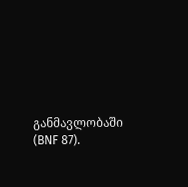განმავლობაში (BNF 87).